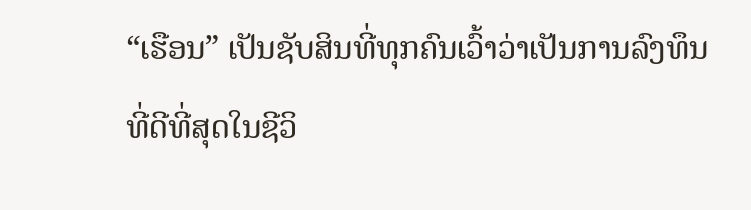“ເຮືອນ” ເປັນຊັບສິນທີ່ທຸກຄົນເວົ້າວ່າເປັນການລົງທຶນທີ່ດີທີ່ສຸດໃນຊີວິ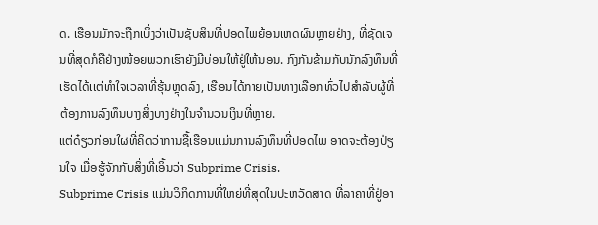ດ. ເຮືອນມັກຈະຖືກເບິ່ງວ່າເປັນຊັບສິນທີ່ປອດໄພຍ້ອນເຫດຜົນຫຼາຍຢ່າງ, ທີ່ຊັດເຈນທີ່ສຸດກໍຄືຢ່າງໜ້ອຍພວກເຮົາຍັງມີບ່ອນໃຫ້ຢູ່ໃຫ້ນອນ. ກົງກັນຂ້າມກັບນັກລົງທຶນທີ່ເຮັດໄດ້ເເຕ່ທຳໃຈເວລາທີ່ຮຸ້ນຫຼຸດລົງ, ເຮືອນໄດ້ກາຍເປັນທາງເລືອກທົ່ວໄປສໍາລັບຜູ້ທີ່ຕ້ອງການລົງທຶນບາງສິ່ງບາງຢ່າງໃນຈຳນວນເງິນທີ່ຫຼາຍ.
ແຕ່ດ໋ຽວກ່ອນໃຜທີ່ຄິດວ່າການຊື້ເຮືອນເເມ່ນການລົງທຶນທີ່ປອດໄພ ອາດຈະຕ້ອງປ່ຽນໃຈ ເມື່ອຮູ້ຈັກກັບສິ່ງທີ່ເອິ້ນວ່າ Subprime Crisis.
Subprime Crisis ເເມ່ນວິກິດການທີ່ໃຫຍ່ທີ່ສຸດໃນປະຫວັດສາດ ທີ່ລາຄາທີ່ຢູ່ອາ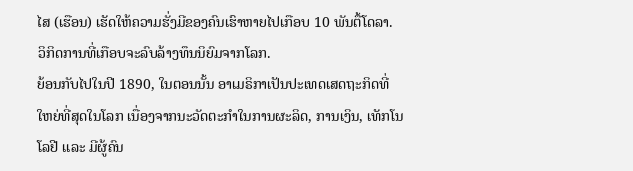ໄສ (ເຮືອນ) ເຮັດໃຫ້ຄວາມຮັ່ງມີຂອງຄົນເຮົາຫາຍໄປເກືອບ 10 ພັນຕື້ໂດລາ. ວິກິດການທີ່ເກືອບຈະລົບລ້າງທຶນນິຍົມຈາກໂລກ.
ຍ້ອນກັບໄປໃນປີ 1890, ໃນຕອນນັ້ນ ອາເມຣິກາເປັນປະເທດເສດຖະກິດທີ່ໃຫຍ່ທີ່ສຸດໃນໂລກ ເນື່ອງຈາກນະວັດຕະກຳໃນການຜະລິດ, ການເງິນ, ເທັກໂນໂລຢີ ເເລະ ມີຜູ້ຄົນ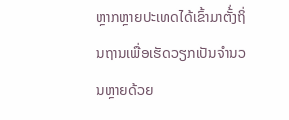ຫຼາກຫຼາຍປະເທດໄດ້ເຂົ້າມາຕັ້່ງຖິ່ນຖານເພື່ອເຮັດວຽກເປັນຈຳນວນຫຼາຍດ້ວຍ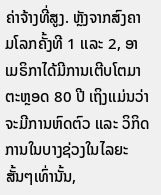ຄ່າຈ້າງທີ່ສູງ. ຫຼັງຈາກສົງຄາມໂລກຄັ້ງທີ 1 ເເລະ 2, ອາເມຣິກາໄດ້ມີການເຕີບໂຕມາຕະຫຼອດ 80 ປີ ເຖິງເເມ່ນວ່າຈະມີການຫົດຕົວ ເເລະ ວິກິດການໃນບາງຊ່ວງໃນໄລຍະສັ້ນໆເທົ່ານັ້ນ,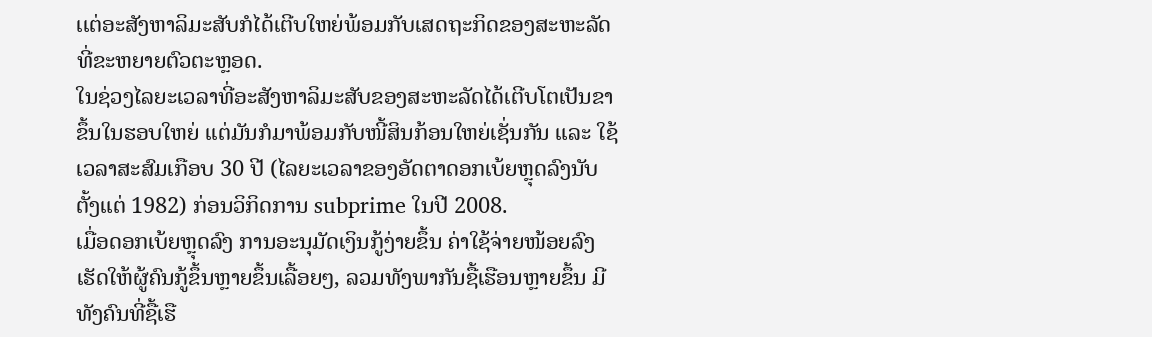ເເຕ່ອະສັງຫາລິມະສັບກໍໄດ້ເຕີບໃຫຍ່ພ້ອມກັບເສດຖະກິດຂອງສະຫະລັດທີ່ຂະຫຍາຍຕົວຕະຫຼອດ.
ໃນຊ່ວງໄລຍະເວລາທີ່ອະສັງຫາລິມະສັບຂອງສະຫະລັດໄດ້ເຕີບໂຕເປັນຂາຂຶ້ນໃນຮອບໃຫຍ່ ເເຕ່ມັນກໍມາພ້ອມກັບໜີ້ສິນກ້ອນໃຫຍ່ເຊັ່ນກັນ ແລະ ໃຊ້ເວລາສະສົມເກືອບ 30 ປີ (ໄລຍະເວລາຂອງອັດຕາດອກເບ້ຍຫຼຸດລົງນັບຕັ້ງແຕ່ 1982) ກ່ອນວິກິດການ subprime ໃນປີ 2008.
ເມື່ອດອກເບ້ຍຫຼຸດລົງ ການອະນຸມັດເງິນກູ້ງ່າຍຂຶ້ນ ຄ່າໃຊ້ຈ່າຍໜ້ອຍລົງ ເຮັດໃຫ້ຜູ້ຄົນກູ້ຂຶ້ນຫຼາຍຂຶ້ນເລື້ອຍໆ, ລວມທັງພາກັນຊື້ເຮືອນຫຼາຍຂຶ້ນ ມີທັງຄົນທີ່ຊື້ເຮື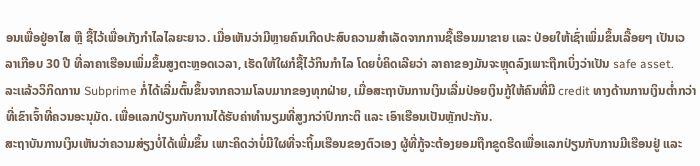ອນເພື່ອຢູ່ອາໄສ ຫຼື ຊື້ໄວ້ເພື່ອເກັງກຳໄລໄລຍະຍາວ. ເມື່ອເຫັນວ່າມີຫຼາຍຄົນເກີດປະສົບຄວາມສຳເລັດຈາກການຊື້ເຮືອນມາຂາຍ ເເລະ ປ່ອຍໃຫ້ເຊົ່າເພິ່ມຂຶ້ນເລື້ອຍໆ ເປັນເວລາເກືອບ 30 ປີ ທີ່ລາຄາເຮືອນເພິ່ມຂຶ້ນສູງຕະຫຼອດເວລາ, ເຮັດໃຫ້ໃຜກໍຊື້ໄວ້ກິນກຳໄລ ໂດຍບໍ່ຄິດເລີຍວ່າ ລາຄາຂອງມັນຈະຫຼຸດລົງເພາະຖືກເບິ່ງວ່າເປັນ safe asset.
ລະເເລ້ວວິກິດການ Subprime ກໍ່ໄດ້ເລີ່ມຕົ້ນຂຶ້ນຈາກຄວາມໂລບມາກຂອງທຸກຝ່າຍ, ເມື່ອສະຖາບັນການເງິນເລີ່ມປ່ອຍເງິນກູ້ໃຫ້ຄົນທີ່ມີ credit ທາງດ້ານການເງິນຕໍ່າກວ່າທີ່ເຂົາເຈົ້າທີ່ຄວນອະນຸມັດ. ເພື່ອແລກປ່ຽນກັບການໄດ້ຮັບຄ່າທໍານຽມທີ່ສູງກວ່າປົກກະຕິ ແລະ ເອົາເຮືອນເປັນຫຼັກປະກັນ.
ສະຖາບັນການເງິນເຫັນວ່າຄວາມສ່ຽງບໍ່ໄດ້ເພີ່ມຂຶ້ນ ເພາະຄິດວ່າບໍ່ມີໃຜທີ່ຈະຖິ້ມເຮືອນຂອງຕົວເອງ ຜູ້ທີ່ກູ້ຈະຕ້ອງຍອມຖືກຂູດຮີດເພື່ອແລກປ່ຽນກັບການມີເຮືອນຢູ່ ແລະ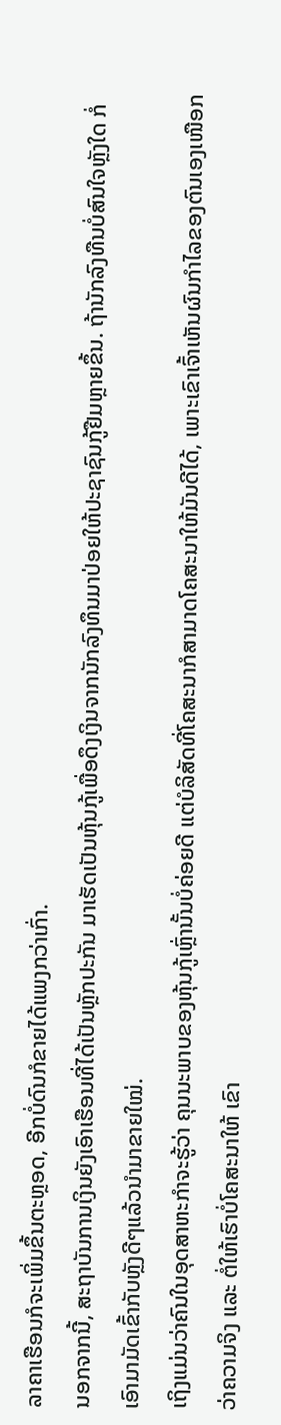ລາຄາເຮືອນກໍຈະເພິ່ມຂຶ້ນຕະຫຼອດ, ອີກບໍ່ດົນກໍຂາຍໄດ້ແພງກວ່າເກົ່າ.
ນອກຈາກນີ້, ສະຖາບັນການເງິນຍັງເອົາເຮືອນທີ່ໄດ້ເປັນຫຼັກປະກັນ ມາເຮັດເປັນຫຸ້ນກູ້ເພື່ອດຶງເງິນຈາກນັກລົງທຶນມາປ່ອຍໃຫ້ປະຊາຊົນກູ້ຢືມຫຼາຍຂຶ້ນ. ຖ້ານັກລົງທືນບໍ່ສົນໃຈຫຼັງໃດ ກໍ່ເອົາມາມັດເຂົ້າກັບຫຼັງດີໆແລ້ວນຳມາຂາຍໃໝ່.
ເຖິງແມ່ນວ່າຄົນໃນອຸດສາຫະກໍາຈະຮູ້ວ່າ ຄຸນນະພາບຂອງຫຸ້ນກູ້ເຫຼົ່ານັ້ນບໍ່ຄ່ອຍດີ ແຕ່ບໍລິສັດທີ່ໂຄສະນາກໍສາມາດໂຄສະນາໃຫ້ມັນດີໄດ້, ເພາະເຂົາເຈົ້າເຫັນຜົນກຳໄລຂອງຕົນເອງເໜືອກວ່າຄວາມຈິງ ແລະ ຕໍ່ໃຫ້ເຮົາບໍ່ໂຄສະນາໃຫ້ ເຂົາ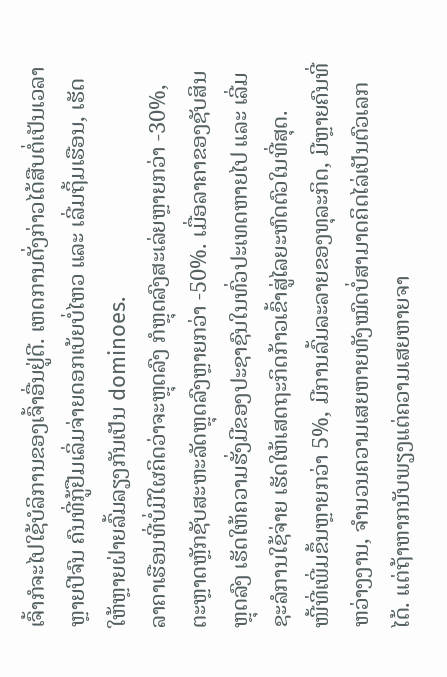ເຈົ້າກໍຈະໄປໃຊ້ບໍລິການຂອງເຈົ້າອື່ນຢູ່ດີ. ເຫດການດັ່ງກ່າວໄດ້ສືບຕໍ່ເປັນເວລາຫຼາຍປີຈົນ ຄົນທີ່ກູ້ຢືມເລິ່ມຈ່າຍດອກເບ້ຍບໍ່ໄຫວ ແລະ ເລີ່ມຖິ້ມເຮືອນ, ເຮັດໃຫ້ຫຼາຍຝ່າຍລົ້ມລຽງກັນເປັນ dominoes.
ລາຄາເຮືອນທີ່ບໍ່ມີໃຜຄິດວ່າຈະຫຼຸດລົງ ກໍຫຼຸດລົງສະເລ່ຍຫຼາຍກວ່າ -30%, ຕະຫຼາດຫຼັກຊັບສະຫະລັດຫຼຸດລົງຫຼາຍກວ່າ -50%. ເມື່ອລາຄາຂອງຊັບສິນຫຼຸດລົງ ເຮັດໃຫ້ຄວາມຮັ່ງມີຂອງປະຊາຊົນໃນທົ່ວປະເທດຫາຍໄປ ແລະ ເລີ່ມຊະລໍການໃຊ້ຈ່າຍ ເຮັດໃຫ້ເສດຖະກິດກ້າວເຂົ້າສູ່ໄລຍະຫົດຕົວໃນທີ່ສຸດ.
ໜີ້ທີ່ເພີ່ມຂຶ້ນຫຼາຍກວ່າ 5%, ມີການລົ້ມລະລາຍຂອງທຸລະກິດ, ມີຫຼາຍຄົນທີ່ຫວ່າງງານ, ຈໍານວນຄວາມເສຍຫາຍທັງໝົດບໍ່ສາມາດຄິດໄລ່ເປັນຕົວເລກໄດ້. ແຕ່ຖ້າຫາກນັບພຽງແຕ່ຄວາມເສຍຫາຍຈາ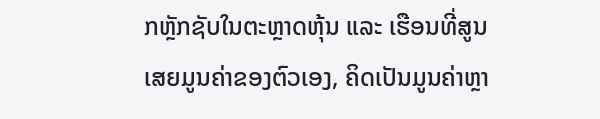ກຫຼັກຊັບໃນຕະຫຼາດຫຸ້ນ ແລະ ເຮືອນທີ່ສູນເສຍມູນຄ່າຂອງຕົວເອງ, ຄິດເປັນມູນຄ່າຫຼາ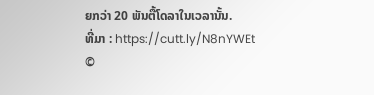ຍກວ່າ 20 ພັນຕື້ໂດລາໃນເວລານັ້ນ.
ທີ່ມາ : https://cutt.ly/N8nYWEt
©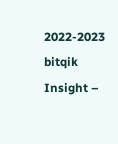2022-2023 bitqik Insight –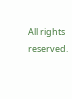All rights reserved.